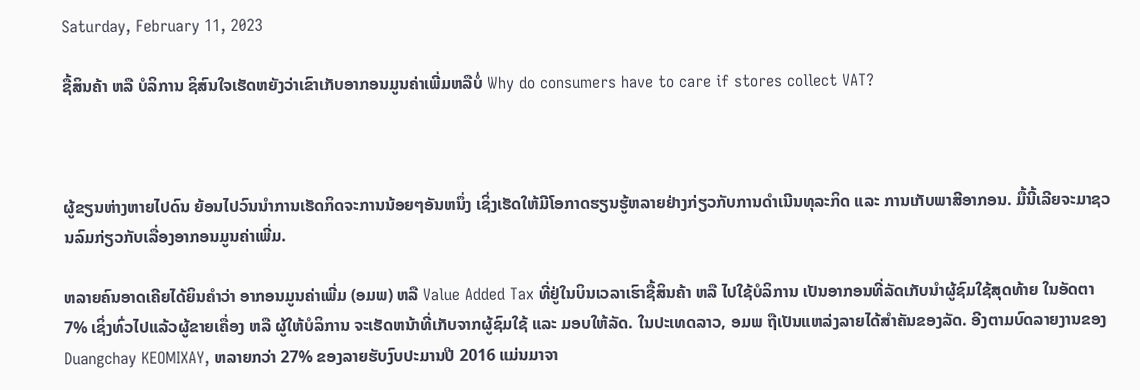Saturday, February 11, 2023

ຊື້ສິນຄ້າ ຫລື ບໍລິການ ຊິສົນໃຈເຮັດຫຍັງວ່າເຂົາເກັບອາກອນມູນຄ່າເພີ່ມຫລືບໍ່ Why do consumers have to care if stores collect VAT?



ຜູ້ຂຽນຫ່າງຫາຍໄປດົນ ຍ້ອນໄປວົນນໍາການເຮັດກິດຈະການນ້ອຍໆອັນຫນຶ່ງ ເຊິ່ງເຮັດໃຫ້ມີໂອກາດຮຽນຮູ້ຫລາຍຢ່າງກ່ຽວກັບການດຳເນີນທຸລະກິດ ແລະ ການເກັບພາສີອາກອນ. ມື້ນີ້ເລີຍຈະມາຊວນລົມກ່ຽວກັບເລື່ອງອາກອນມູນຄ່າເພີ່ມ.

ຫລາຍຄົນອາດເຄີຍໄດ້ຍິນຄໍາວ່າ ອາກອນມູນຄ່າເພີ່ມ (ອມພ) ຫລື Value Added Tax ທີ່ຢູ່ໃນບິນເວລາເຮົາຊື້ສິນຄ້າ ຫລື ໄປໃຊ້ບໍລິການ ເປັນອາກອນທີ່ລັດເກັບນໍາຜູ້ຊົມໃຊ້ສຸດທ້າຍ ໃນອັດຕາ 7% ເຊິ່ງທົ່ວໄປແລ້ວຜູ້ຂາຍເຄື່ອງ ຫລື ຜູ້ໃຫ້ບໍລິການ ຈະເຮັດຫນ້າທີ່ເກັບຈາກຜູ້ຊົມໃຊ້ ແລະ ມອບໃຫ້ລັດ. ໃນປະເທດລາວ, ອມພ ຖືເປັນແຫລ່ງລາຍໄດ້ສໍາຄັນຂອງລັດ. ອີງຕາມບົດລາຍງານຂອງ Duangchay KEOMIXAY, ຫລາຍກວ່າ 27% ຂອງລາຍຮັບງົບປະມານປີ 2016 ແມ່ນມາຈາ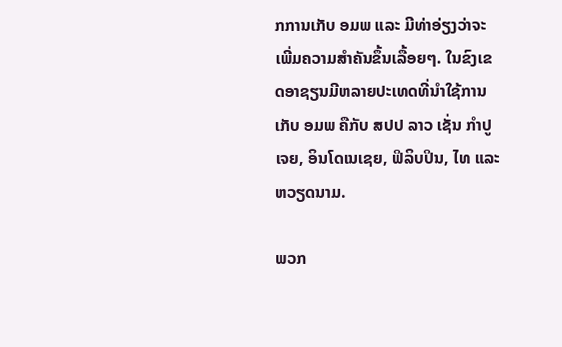ກການເກັບ ອມພ ແລະ ມີທ່າອ່ຽງວ່າຈະເພີ່ມຄວາມສໍາຄັນຂຶ້ນເລື້ອຍໆ. ໃນຂົງເຂດອາຊຽນມີຫລາຍປະເທດທີ່ນໍາໃຊ້ການເກັບ ອມພ ຄືກັບ ສປປ ລາວ ເຊັ່ນ ກໍາປູເຈຍ, ອິນໂດເນເຊຍ, ຟິລິບປິນ, ໄທ ແລະ ຫວຽດນາມ.

ພວກ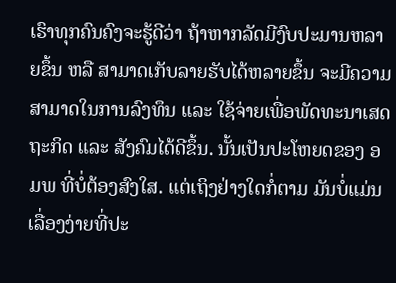ເຮົາທຸກຄົນຄົງຈະຮູ້ດີວ່າ ຖ້າຫາກລັດມີງົບປະມານຫລາຍຂຶ້ນ ຫລື ສາມາດເກັບລາຍຮັບໄດ້ຫລາຍຂຶ້ນ ຈະມີຄວາມສາມາດໃນການລົງທຶນ ແລະ ໃຊ້ຈ່າຍເພື່ອພັດທະນາເສດຖະກິດ ແລະ ສັງຄົມໄດ້ດີຂຶ້ນ. ນັ້ນເປັນປະໂຫຍດຂອງ ອມພ ທີ່ບໍ່ຕ້ອງສົງໃສ. ແຕ່ເຖິງຢ່າງໃດກໍ່ຕາມ ມັນບໍ່ແມ່ນເລື່ອງງ່າຍທີ່ປະ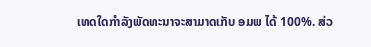ເທດໃດກໍາລັງພັດທະນາຈະສາມາດເກັບ ອມພ ໄດ້ 100%. ສ່ວ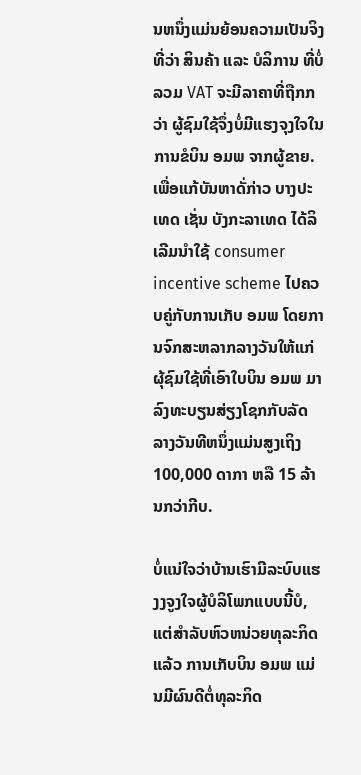ນຫນຶ່ງແມ່ນຍ້ອນຄວາມເປັນຈິງທີ່ວ່າ ສິນຄ້າ ແລະ ບໍລິການ ທີ່ບໍ່ລວມ VAT ຈະມີລາຄາທີ່ຖືກກວ່າ ຜູ້ຊົມໃຊ້ຈຶ່ງບໍ່ມີແຮງຈຸງໃຈໃນການຂໍບິນ ອມພ ຈາກຜູ້ຂາຍ. ເພື່ອແກ້ບັນຫາດັ່ກ່າວ ບາງປະເທດ ເຊັ່ນ ບັງກະລາເທດ ໄດ້ລິເລີມນໍາໃຊ້ consumer incentive scheme ໄປຄວບຄູ່ກັບການເກັບ ອມພ ໂດຍການຈົກສະຫລາກລາງວັນໃຫ້ແກ່ຜຸ້ຊົມໃຊ້ທີ່ເອົາໃບບິນ ອມພ ມາລົງທະບຽນສ່ຽງໂຊກກັບລັດ ລາງວັນທີຫນຶ່ງແມ່ນສູງເຖິງ 100,000 ດາກາ ຫລື 15 ລ້ານກວ່າກີບ.

ບໍ່ແນ່ໃຈວ່າບ້ານເຮົາມີລະບົບແຮງງຈູງໃຈຜູ້ບໍລິໂພກແບບນີ້ບໍ, ແຕ່ສໍາລັບຫົວຫນ່ວຍທຸລະກິດແລ້ວ ການເກັບບິນ ອມພ ແມ່ນມີຜົນດີຕໍ່ທຸລະກິດ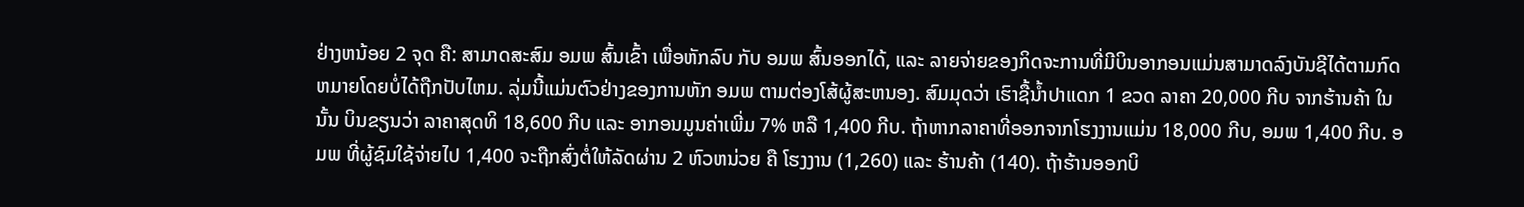ຢ່າງຫນ້ອຍ 2 ຈຸດ ຄື: ສາມາດສະສົມ ອມພ ສົ້ນເຂົ້າ ເພື່ອຫັກລົບ ກັບ ອມພ ສົ້ນອອກໄດ້, ແລະ ລາຍຈ່າຍຂອງກິດຈະການທີ່ມີບິນອາກອນແມ່ນສາມາດລົງບັນຊີໄດ້ຕາມກົດຫມາຍໂດຍບໍ່ໄດ້ຖືກປັບໄຫມ. ລຸ່ມນີ້ແມ່ນຕົວຢ່າງຂອງການຫັກ ອມພ ຕາມຕ່ອງໂສ້ຜູ້ສະຫນອງ. ສົມມຸດວ່າ ເຮົາຊື້ນໍ້າປາແດກ 1 ຂວດ ລາຄາ 20,000 ກີບ ຈາກຮ້ານຄ້າ ໃນນັ້ນ ບິນຂຽນວ່າ ລາຄາສຸດທິ 18,600 ກີບ ແລະ ອາກອນມູນຄ່າເພີ່ມ 7% ຫລື 1,400 ກີບ. ຖ້າຫາກລາຄາທີ່ອອກຈາກໂຮງງານແມ່ນ 18,000 ກີບ, ອມພ 1,400 ກີບ. ອມພ ທີ່ຜູ້ຊົມໃຊ້ຈ່າຍໄປ 1,400 ຈະຖືກສົ່ງຕໍ່ໃຫ້ລັດຜ່ານ 2 ຫົວຫນ່ວຍ ຄື ໂຮງງານ (1,260) ແລະ ຮ້ານຄ້າ (140). ຖ້າຮ້ານອອກບິ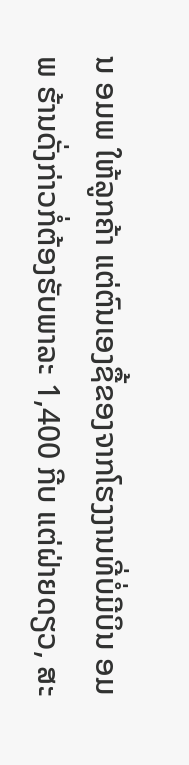ນ ອມພ ໃຫ້ລູກຄ້າ ແຕ່ຕົນເອງຊື້ຂອງຈາກໂຮງງານທີ່ບໍ່ມີບິນ ອມພ ຮ້ານດັ່ງກ່າວກໍ່ຕ້ອງຮັບພາລະ 1,400 ກີບ ແຕ່ຝ່າຍດຽວ, ສະ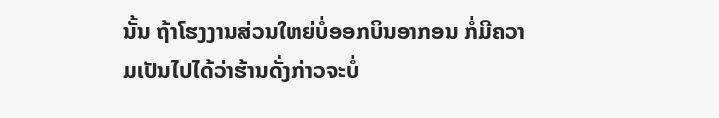ນັ້ນ ຖ້າໂຮງງານສ່ວນໃຫຍ່ບໍ່ອອກບິນອາກອນ ກໍ່ມີຄວາມເປັນໄປໄດ້ວ່າຮ້ານດັ່ງກ່າວຈະບໍ່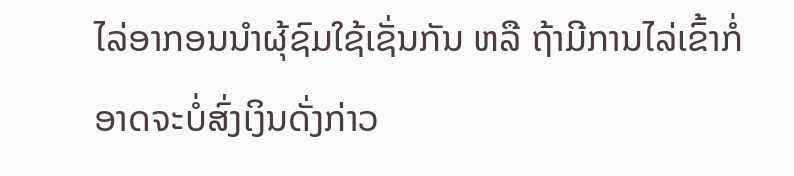ໄລ່ອາກອນນໍາຜຸ້ຊົມໃຊ້ເຊັ່ນກັນ ຫລື ຖ້າມີການໄລ່ເຂົ້າກໍ່ອາດຈະບໍ່ສົ່ງເງິນດັ່ງກ່າວ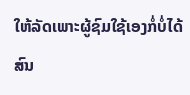ໃຫ້ລັດເພາະຜູ້ຊົມໃຊ້ເອງກໍ່ບໍ່ໄດ້ສົນ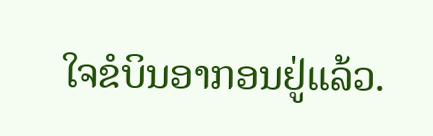ໃຈຂໍບິນອາກອນຢູ່ແລ້ວ.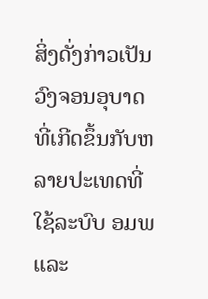ສິ່ງດັ່ງກ່າວເປັນວົງຈອນອຸບາດທີ່ເກີດຂຶ້ນກັບຫລາຍປະເທດທີ່ໃຊ້ລະບົບ ອມພ ແລະ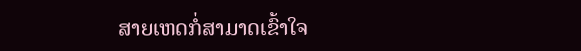ສາຍເຫດກໍ່ສາມາດເຂົ້າໃຈ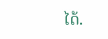ໄດ້.